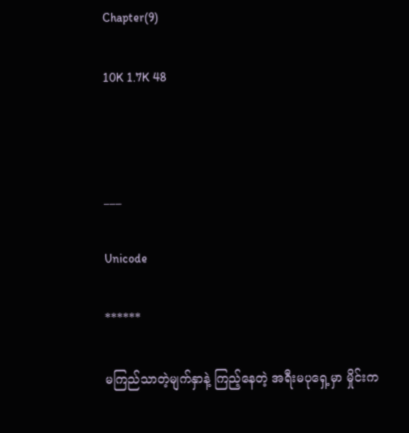Chapter(9)

10K 1.7K 48



___

Unicode

******

မကြည်သာတဲ့မျက်နှာနဲ့ ကြည့်နေတဲ့ အရီးမပုရှေ့မှာ မှိုင်းက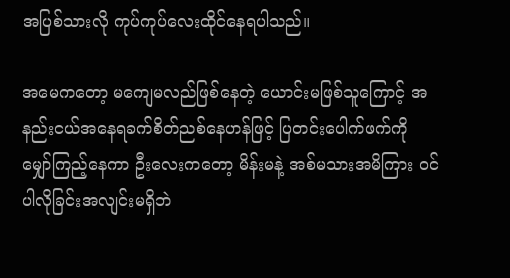အပြစ်သားလို ကုပ်ကုပ်လေးထိုင်နေရပါသည်။

အမေကတော့ မကျေမလည်ဖြစ်နေတဲ့ ယောင်းမဖြစ်သူကြောင့် အနည်းငယ်အနေရခက်စိတ်ညစ်နေဟန်ဖြင့် ပြတင်းပေါက်ဖက်ကို မျှော်ကြည့်နေကာ ဦးလေးကတော့ မိန်းမနဲ့ အစ်မသားအမိကြား ဝင်ပါလိုခြင်းအလျင်းမရှိဘဲ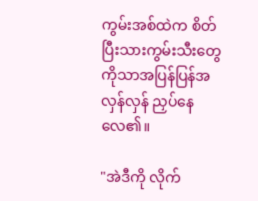ကွမ်းအစ်ထဲက စိတ်ပြီးသားကွမ်းသီးတွေကိုသာအပြန်ပြန်အလှန်လှန် ညှပ်နေလေ၏။

"အဲဒီကို လိုက်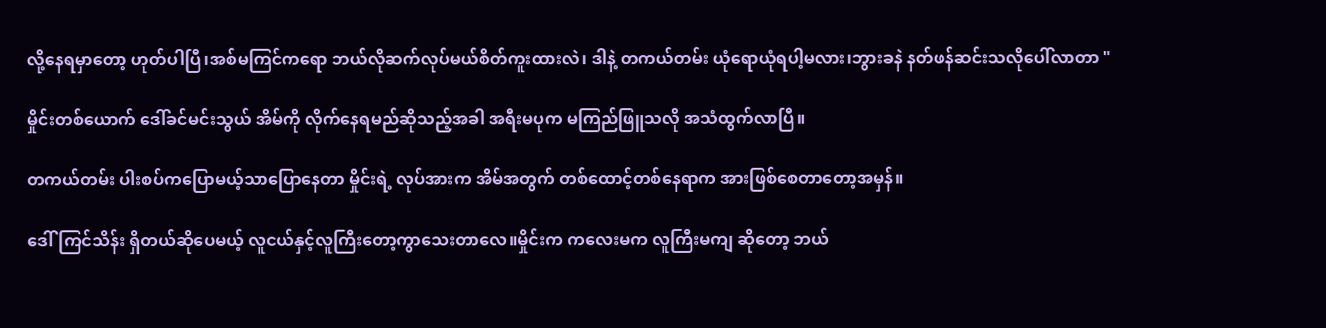လို့နေရမှာတော့ ဟုတ်ပါပြီ၊အစ်မကြင်ကရော ဘယ်လိုဆက်လုပ်မယ်စိတ်ကူးထားလဲ၊ ဒါနဲ့ တကယ်တမ်း ယုံရောယုံရပါ့မလား၊ဘွားခနဲ နတ်ဖန်ဆင်းသလိုပေါ်လာတာ "

မှိုင်းတစ်ယောက် ဒေါ်ခင်မင်းသွယ် အိမ်ကို လိုက်နေရမည်ဆိုသည့်အခါ အရီးမပုက မကြည်ဖြူသလို အသံထွက်လာပြီ။

တကယ်တမ်း ပါးစပ်ကပြောမယ့်သာပြောနေတာ မှိုင်းရဲ့ လုပ်အားက အိမ်အတွက် တစ်ထောင့်တစ်နေရာက အားဖြစ်စေတာတော့အမှန်။

ဒေါ်ကြင်သိန်း ရှိတယ်ဆိုပေမယ့် လူငယ်နှင့်လူကြီးတော့ကွာသေးတာလေ။မှိုင်းက ကလေးမက လူကြီးမကျ ဆိုတော့ ဘယ်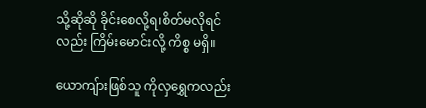သို့ဆိုဆို ခိုင်းစေလို့ရ၊စိတ်မလိုရင်လည်း ကြိမ်းမောင်းလို့ ကိစ္စ မရှိ။

ယောကျ်ားဖြစ်သူ ကိုလှရွှေကလည်း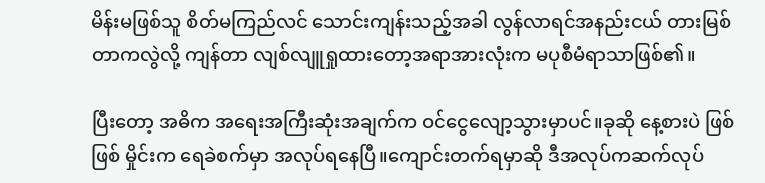မိန်းမဖြစ်သူ စိတ်မကြည်လင် သောင်းကျန်းသည့်အခါ လွန်လာရင်အနည်းငယ် တားမြစ်တာကလွဲလို့ ကျန်တာ လျစ်လျူရှုထားတော့အရာအားလုံးက မပုစီမံရာသာဖြစ်၏။

ပြီးတော့ အဓိက အရေးအကြီးဆုံးအချက်က ဝင်ငွေလျော့သွားမှာပင်။ခုဆို နေ့စားပဲ ဖြစ်ဖြစ် မှိုင်းက ရေခဲစက်မှာ အလုပ်ရနေပြီ။ကျောင်းတက်ရမှာဆို ဒီအလုပ်ကဆက်လုပ်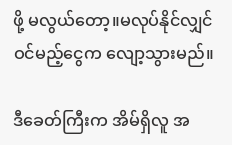ဖို့ မလွယ်တော့။မလုပ်နိုင်လျှင် ဝင်မည့်ငွေက လျော့သွားမည်။

ဒီခေတ်ကြီးက အိမ်ရှိလူ အ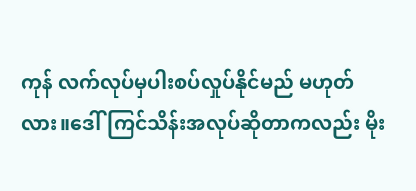ကုန် လက်လုပ်မှပါးစပ်လှုပ်နိုင်မည် မဟုတ်လား။ဒေါ်ကြင်သိန်းအလုပ်ဆိုတာကလည်း မိုး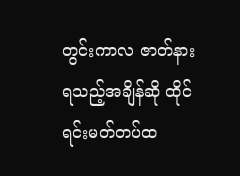တွင်းကာလ ဇာတ်နားရသည့်အချိန်ဆို ထိုင်ရင်းမတ်တပ်ထ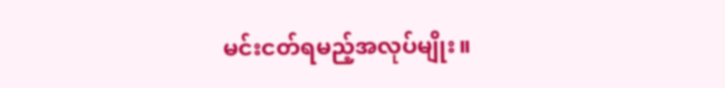မင်းငတ်ရမည့်အလုပ်မျိုး။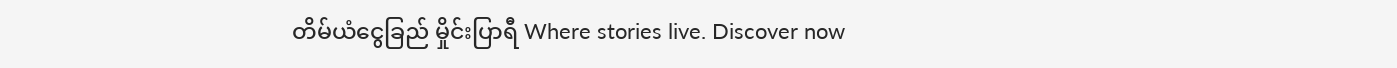တိမ်ယံငွေခြည် မှိုင်းပြာရီ Where stories live. Discover now